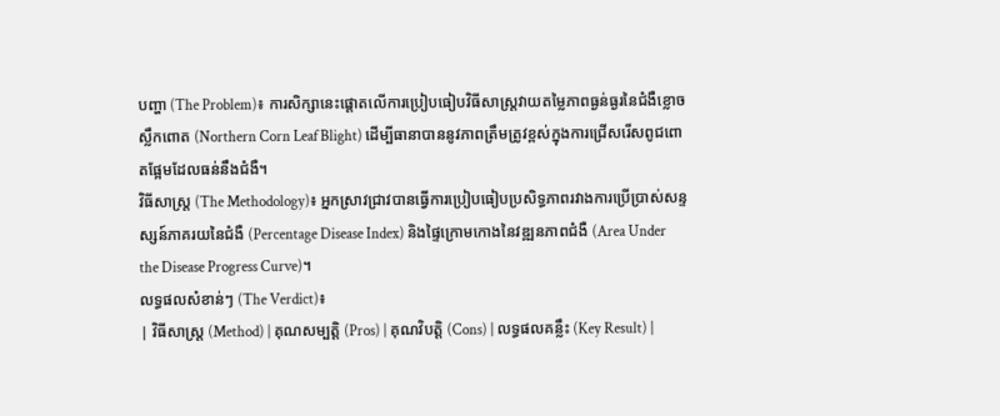បញ្ហា (The Problem)៖ ការសិក្សានេះផ្តោតលើការប្រៀបធៀបវិធីសាស្ត្រវាយតម្លៃភាពធ្ងន់ធ្ងរនៃជំងឺខ្លោចស្លឹកពោត (Northern Corn Leaf Blight) ដើម្បីធានាបាននូវភាពត្រឹមត្រូវខ្ពស់ក្នុងការជ្រើសរើសពូជពោតផ្អែមដែលធន់នឹងជំងឺ។
វិធីសាស្ត្រ (The Methodology)៖ អ្នកស្រាវជ្រាវបានធ្វើការប្រៀបធៀបប្រសិទ្ធភាពរវាងការប្រើប្រាស់សន្ទស្សន៍ភាគរយនៃជំងឺ (Percentage Disease Index) និងផ្ទៃក្រោមកោងនៃវឌ្ឍនភាពជំងឺ (Area Under the Disease Progress Curve)។
លទ្ធផលសំខាន់ៗ (The Verdict)៖
| វិធីសាស្ត្រ (Method) | គុណសម្បត្តិ (Pros) | គុណវិបត្តិ (Cons) | លទ្ធផលគន្លឹះ (Key Result) |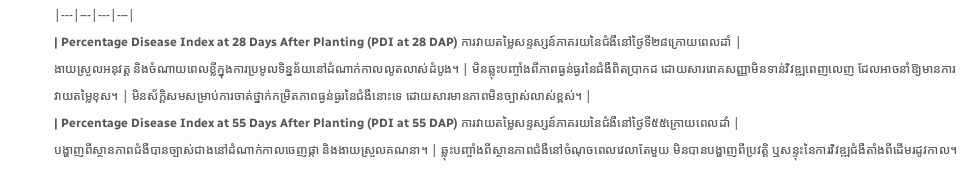|---|---|---|---|
| Percentage Disease Index at 28 Days After Planting (PDI at 28 DAP) ការវាយតម្លៃសន្ទស្សន៍ភាគរយនៃជំងឺនៅថ្ងៃទី២៨ក្រោយពេលដាំ |
ងាយស្រួលអនុវត្ត និងចំណាយពេលខ្លីក្នុងការប្រមូលទិន្នន័យនៅដំណាក់កាលលូតលាស់ដំបូង។ | មិនឆ្លុះបញ្ចាំងពីភាពធ្ងន់ធ្ងរនៃជំងឺពិតប្រាកដ ដោយសាររោគសញ្ញាមិនទាន់វិវឌ្ឍពេញលេញ ដែលអាចនាំឱ្យមានការវាយតម្លៃខុស។ | មិនស័ក្តិសមសម្រាប់ការចាត់ថ្នាក់កម្រិតភាពធ្ងន់ធ្ងរនៃជំងឺនោះទេ ដោយសារមានភាពមិនច្បាស់លាស់ខ្ពស់។ |
| Percentage Disease Index at 55 Days After Planting (PDI at 55 DAP) ការវាយតម្លៃសន្ទស្សន៍ភាគរយនៃជំងឺនៅថ្ងៃទី៥៥ក្រោយពេលដាំ |
បង្ហាញពីស្ថានភាពជំងឺបានច្បាស់ជាងនៅដំណាក់កាលចេញផ្កា និងងាយស្រួលគណនា។ | ឆ្លុះបញ្ចាំងពីស្ថានភាពជំងឺនៅចំណុចពេលវេលាតែមួយ មិនបានបង្ហាញពីប្រវត្តិ ឬសន្ទុះនៃការវិវឌ្ឍជំងឺតាំងពីដើមរដូវកាល។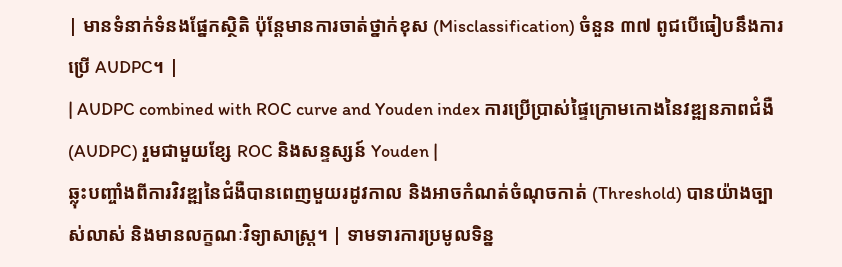| មានទំនាក់ទំនងផ្នែកស្ថិតិ ប៉ុន្តែមានការចាត់ថ្នាក់ខុស (Misclassification) ចំនួន ៣៧ ពូជបើធៀបនឹងការប្រើ AUDPC។ |
| AUDPC combined with ROC curve and Youden index ការប្រើប្រាស់ផ្ទៃក្រោមកោងនៃវឌ្ឍនភាពជំងឺ (AUDPC) រួមជាមួយខ្សែ ROC និងសន្ទស្សន៍ Youden |
ឆ្លុះបញ្ចាំងពីការវិវឌ្ឍនៃជំងឺបានពេញមួយរដូវកាល និងអាចកំណត់ចំណុចកាត់ (Threshold) បានយ៉ាងច្បាស់លាស់ និងមានលក្ខណៈវិទ្យាសាស្ត្រ។ | ទាមទារការប្រមូលទិន្ន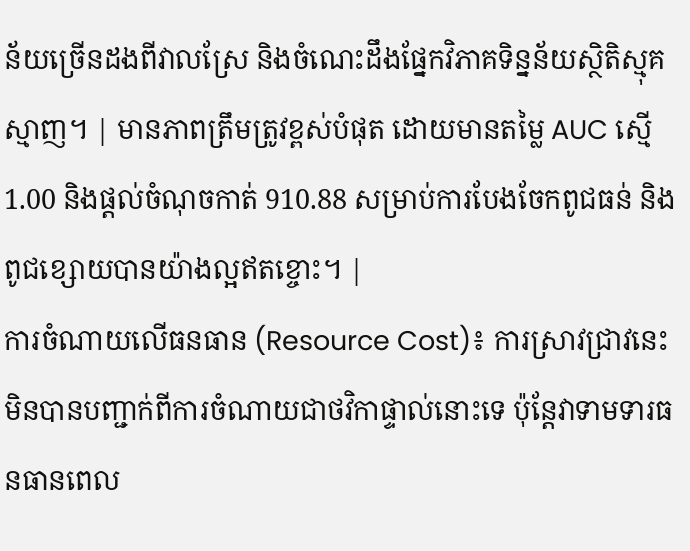ន័យច្រើនដងពីវាលស្រែ និងចំណេះដឹងផ្នែកវិភាគទិន្នន័យស្ថិតិស្មុគស្មាញ។ | មានភាពត្រឹមត្រូវខ្ពស់បំផុត ដោយមានតម្លៃ AUC ស្មើ 1.00 និងផ្តល់ចំណុចកាត់ 910.88 សម្រាប់ការបែងចែកពូជធន់ និងពូជខ្សោយបានយ៉ាងល្អឥតខ្ចោះ។ |
ការចំណាយលើធនធាន (Resource Cost)៖ ការស្រាវជ្រាវនេះមិនបានបញ្ជាក់ពីការចំណាយជាថវិកាផ្ទាល់នោះទេ ប៉ុន្តែវាទាមទារធនធានពេល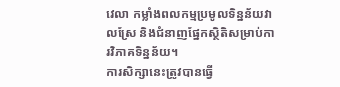វេលា កម្លាំងពលកម្មប្រមូលទិន្នន័យវាលស្រែ និងជំនាញផ្នែកស្ថិតិសម្រាប់ការវិភាគទិន្នន័យ។
ការសិក្សានេះត្រូវបានធ្វើ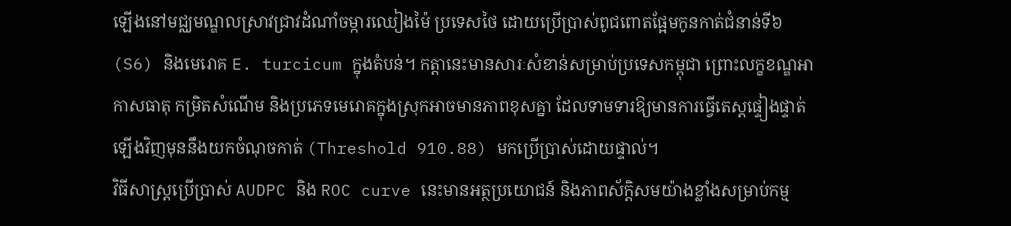ឡើងនៅមជ្ឈមណ្ឌលស្រាវជ្រាវដំណាំចម្ការឈៀងម៉ៃ ប្រទេសថៃ ដោយប្រើប្រាស់ពូជពោតផ្អែមកូនកាត់ជំនាន់ទី៦ (S6) និងមេរោគ E. turcicum ក្នុងតំបន់។ កត្តានេះមានសារៈសំខាន់សម្រាប់ប្រទេសកម្ពុជា ព្រោះលក្ខខណ្ឌអាកាសធាតុ កម្រិតសំណើម និងប្រភេទមេរោគក្នុងស្រុកអាចមានភាពខុសគ្នា ដែលទាមទារឱ្យមានការធ្វើតេស្តផ្ទៀងផ្ទាត់ឡើងវិញមុននឹងយកចំណុចកាត់ (Threshold 910.88) មកប្រើប្រាស់ដោយផ្ទាល់។
វិធីសាស្ត្រប្រើប្រាស់ AUDPC និង ROC curve នេះមានអត្ថប្រយោជន៍ និងភាពស័ក្តិសមយ៉ាងខ្លាំងសម្រាប់កម្ម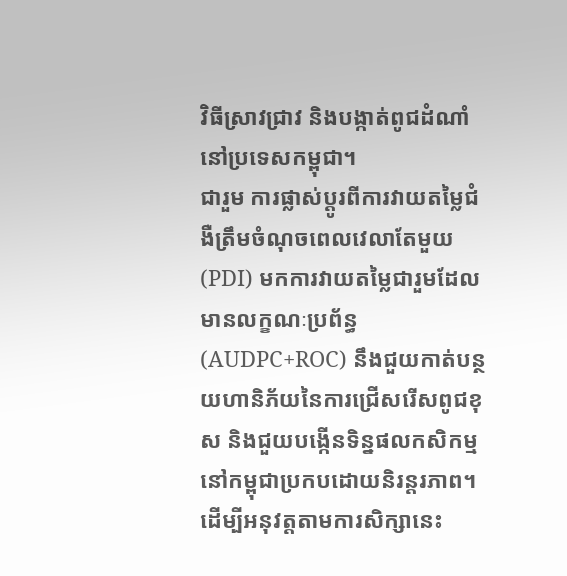វិធីស្រាវជ្រាវ និងបង្កាត់ពូជដំណាំនៅប្រទេសកម្ពុជា។
ជារួម ការផ្លាស់ប្តូរពីការវាយតម្លៃជំងឺត្រឹមចំណុចពេលវេលាតែមួយ (PDI) មកការវាយតម្លៃជារួមដែលមានលក្ខណៈប្រព័ន្ធ (AUDPC+ROC) នឹងជួយកាត់បន្ថយហានិភ័យនៃការជ្រើសរើសពូជខុស និងជួយបង្កើនទិន្នផលកសិកម្មនៅកម្ពុជាប្រកបដោយនិរន្តរភាព។
ដើម្បីអនុវត្តតាមការសិក្សានេះ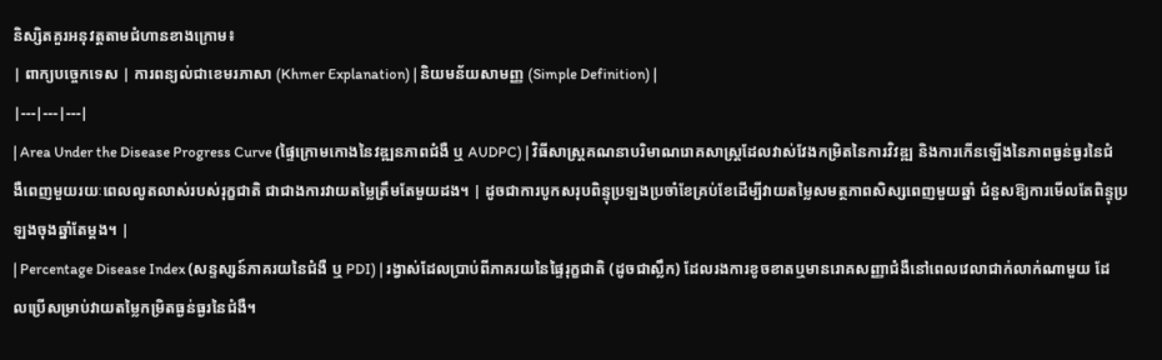និស្សិតគួរអនុវត្តតាមជំហានខាងក្រោម៖
| ពាក្យបច្ចេកទេស | ការពន្យល់ជាខេមរភាសា (Khmer Explanation) | និយមន័យសាមញ្ញ (Simple Definition) |
|---|---|---|
| Area Under the Disease Progress Curve (ផ្ទៃក្រោមកោងនៃវឌ្ឍនភាពជំងឺ ឬ AUDPC) | វិធីសាស្ត្រគណនាបរិមាណរោគសាស្ត្រដែលវាស់វែងកម្រិតនៃការវិវឌ្ឍ និងការកើនឡើងនៃភាពធ្ងន់ធ្ងរនៃជំងឺពេញមួយរយៈពេលលូតលាស់របស់រុក្ខជាតិ ជាជាងការវាយតម្លៃត្រឹមតែមួយដង។ | ដូចជាការបូកសរុបពិន្ទុប្រឡងប្រចាំខែគ្រប់ខែដើម្បីវាយតម្លៃសមត្ថភាពសិស្សពេញមួយឆ្នាំ ជំនួសឱ្យការមើលតែពិន្ទុប្រឡងចុងឆ្នាំតែម្តង។ |
| Percentage Disease Index (សន្ទស្សន៍ភាគរយនៃជំងឺ ឬ PDI) | រង្វាស់ដែលប្រាប់ពីភាគរយនៃផ្ទៃរុក្ខជាតិ (ដូចជាស្លឹក) ដែលរងការខូចខាតឬមានរោគសញ្ញាជំងឺនៅពេលវេលាជាក់លាក់ណាមួយ ដែលប្រើសម្រាប់វាយតម្លៃកម្រិតធ្ងន់ធ្ងរនៃជំងឺ។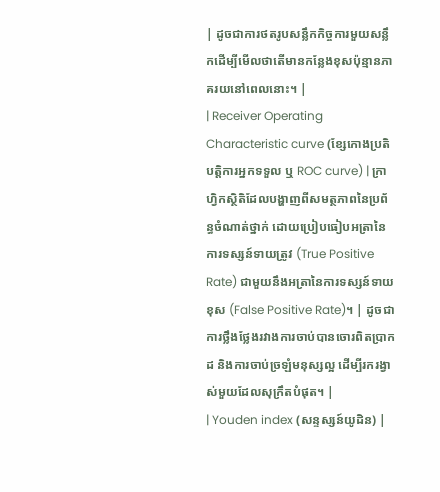| ដូចជាការថតរូបសន្លឹកកិច្ចការមួយសន្លឹកដើម្បីមើលថាតើមានកន្លែងខុសប៉ុន្មានភាគរយនៅពេលនោះ។ |
| Receiver Operating Characteristic curve (ខ្សែកោងប្រតិបត្តិការអ្នកទទួល ឬ ROC curve) | ក្រាហ្វិកស្ថិតិដែលបង្ហាញពីសមត្ថភាពនៃប្រព័ន្ធចំណាត់ថ្នាក់ ដោយប្រៀបធៀបអត្រានៃការទស្សន៍ទាយត្រូវ (True Positive Rate) ជាមួយនឹងអត្រានៃការទស្សន៍ទាយខុស (False Positive Rate)។ | ដូចជាការថ្លឹងថ្លែងរវាងការចាប់បានចោរពិតប្រាកដ និងការចាប់ច្រឡំមនុស្សល្អ ដើម្បីរករង្វាស់មួយដែលសុក្រឹតបំផុត។ |
| Youden index (សន្ទស្សន៍យូដិន) |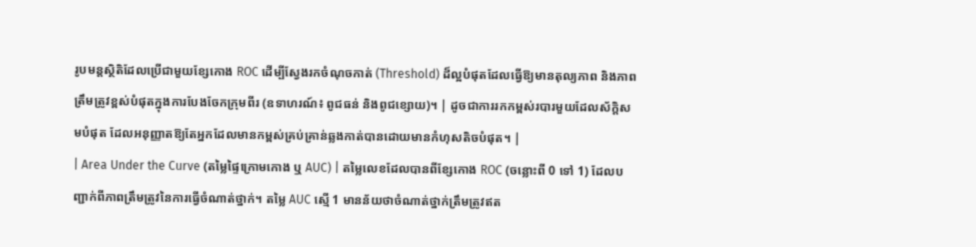រូបមន្តស្ថិតិដែលប្រើជាមួយខ្សែកោង ROC ដើម្បីស្វែងរកចំណុចកាត់ (Threshold) ដ៏ល្អបំផុតដែលធ្វើឱ្យមានតុល្យភាព និងភាពត្រឹមត្រូវខ្ពស់បំផុតក្នុងការបែងចែកក្រុមពីរ (ឧទាហរណ៍៖ ពូជធន់ និងពូជខ្សោយ)។ | ដូចជាការរកកម្ពស់របារមួយដែលស័ក្តិសមបំផុត ដែលអនុញ្ញាតឱ្យតែអ្នកដែលមានកម្ពស់គ្រប់គ្រាន់ឆ្លងកាត់បានដោយមានកំហុសតិចបំផុត។ |
| Area Under the Curve (តម្លៃផ្ទៃក្រោមកោង ឬ AUC) | តម្លៃលេខដែលបានពីខ្សែកោង ROC (ចន្លោះពី 0 ទៅ 1) ដែលបញ្ជាក់ពីភាពត្រឹមត្រូវនៃការធ្វើចំណាត់ថ្នាក់។ តម្លៃ AUC ស្មើ 1 មានន័យថាចំណាត់ថ្នាក់ត្រឹមត្រូវឥត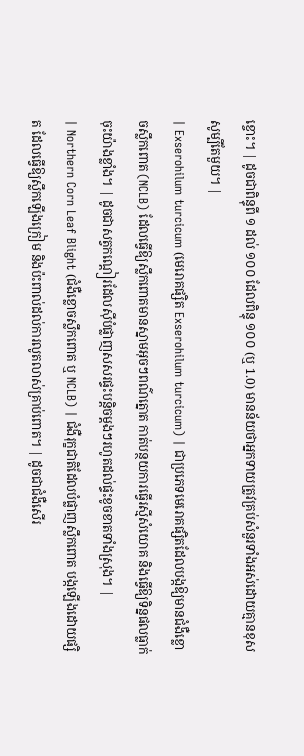ខ្ចោះ។ | ដូចជាពិន្ទុពី ១ ដល់ ១០០ ដែលពិន្ទុ ១០០ (ឬ 1.0) មានន័យថាអ្នកទាយត្រូវគ្រប់សំនួរទាំងអស់ដោយគ្មានខុសសូម្បីតែមួយ។ |
| Exserohilum turcicum (មេរោគផ្សិត Exserohilum turcicum) | ជាប្រភេទមេរោគផ្សិតដែលបង្កឱ្យមានជំងឺខ្លោចស្លឹកពោត (NCLB) ដែលធ្វើឱ្យស្លឹកពោតមានស្នាមអុចៗពណ៌ត្នោត កាត់បន្ថយការធ្វើរស្មីសំយោគ និងធ្វើឱ្យទិន្នផលធ្លាក់ចុះយ៉ាងខ្លាំង។ | ដូចជាសត្វកណ្តៀរដែលស៊ីបំផ្លាញសសរផ្ទះបន្តិចម្តងៗរហូតដល់ផ្ទះខូចខាតទាំងស្រុង។ |
| Northern Corn Leaf Blight (ជំងឺខ្លោចស្លឹកពោត ឬ NCLB) | ជំងឺរុក្ខជាតិដែលបំផ្លាញស្លឹកពោត បង្កឡើងដោយផ្សិត ដែលធ្វើឱ្យស្លឹកឡើងក្រៀម និងប៉ះពាល់ដល់ការលូតលាស់គ្រាប់ពោត។ | ដូចជាជំងឺសើរ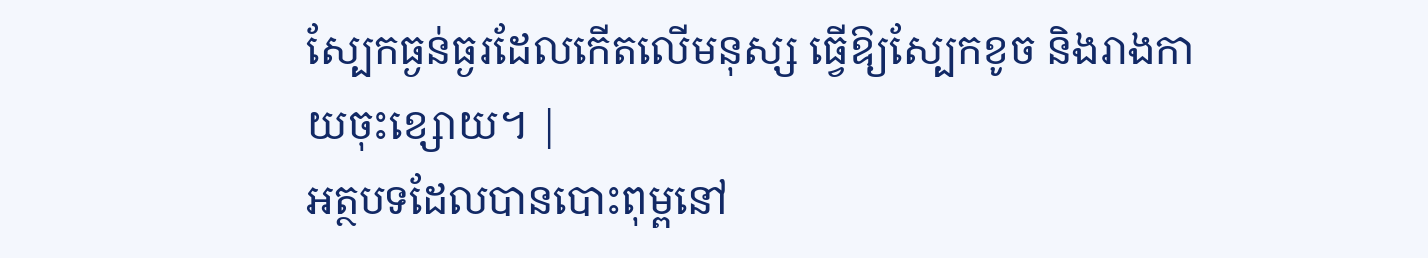ស្បែកធ្ងន់ធ្ងរដែលកើតលើមនុស្ស ធ្វើឱ្យស្បែកខូច និងរាងកាយចុះខ្សោយ។ |
អត្ថបទដែលបានបោះពុម្ពនៅ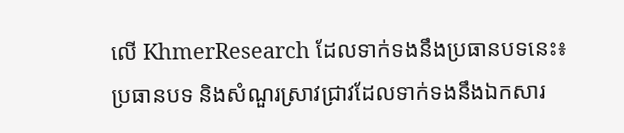លើ KhmerResearch ដែលទាក់ទងនឹងប្រធានបទនេះ៖
ប្រធានបទ និងសំណួរស្រាវជ្រាវដែលទាក់ទងនឹងឯកសារ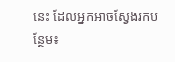នេះ ដែលអ្នកអាចស្វែងរកបន្ថែម៖